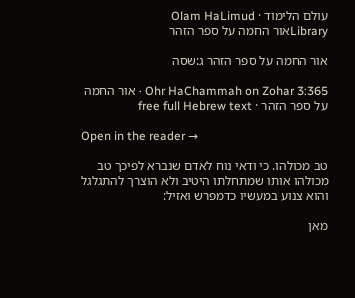עולם הלימוד · Olam HaLimud
Libraryאור החמה על ספר הזהר

אור החמה על ספר הזהר ג:שסה

Ohr HaChammah on Zohar 3:365 · אור החמה על ספר הזהר · free full Hebrew text

Open in the reader →

טב מכולהו. כי ודאי נוח לאדם שנברא לפיכך טב מכולהו אותו שמתחלתו היטיב ולא הוצרך להתגלגל והוא צנוע במעשיו כדמפרש ואזיל:

מאן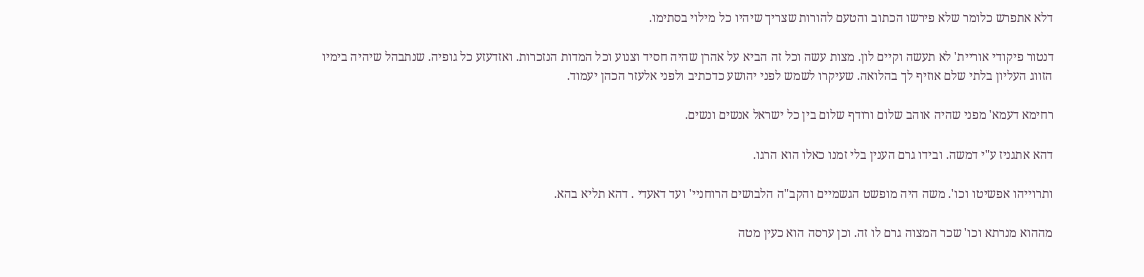דלא אתפרש כלומר שלא פירשו הכתוב והטעם להורות שצריך שיהיו כל מילוי בסתימו.

דנטור פיקודי אוריית' לא תעשה וקיים לון. מצות עשה וכל זה הביא על אהרן שהיה חסיד וצנוע וכל המדות הנזכרות. ואזדעזע כל גופיה. שנתבהל שיהיה בימיו הזווג העליון בלתי שלם אוזיף לך בהלואה. שעיקרו לשמש לפני יהושע כדכתיב ולפני אלעזר הכהן יעמוד.

רחימא דעמא' מפני שהיה אוהב שלום ורודף שלום בין כל ישראל אנשים ונשים.

דהא אתגניז ע"י דמשה. ובידו גרם הענין בלי זמנו כאלו הוא הרגו.

ותרוייהו אפשיטו וכו'. משה היה מופשט הגשמיים והקב"ה הלבושים הרוחניי' ועד דאעדי . דהא תליא בהא.

מההוא מנרתא וכו' שכר המצוה גרם לו זה. וכן ערסה הוא כעין מטה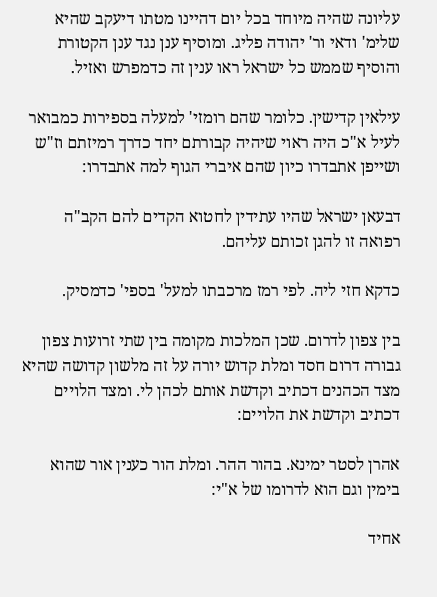עליונה שהיה מיוחד בכל יום דהיינו מטתו דיעקב שהיא שלימ' ודאי ור' יהודה פליג. ומוסיף ענן נגד ענן הקטורת והוסיף שממש כל ישראל ראו ענין זה כדמפרש ואזיל.

עילאין קדישין. כלומר שהם רומזי' למעלה בספירות כמבואר לעיל א"כ היה ראוי שיהיה קבורתם יחד כדרך רמיזתם וז"ש ושייפן אתבדרו כיון שהם איברי הגוף למה אתבדרו:

דבעאן ישראל שהיו עתידין לחטוא הקדים להם הקב"ה רפואה זו להגן זכותם עליהם.

כדקא חזי ליה. לפי רמז מרכבתו למעל' בספי' כדמסיק.

בין צפון לדרום. שכן המלכות מקומה בין שתי זרועות צפון גבורה דרום חסד ומלת קדוש יורה על זה מלשון קדושה שהיא מצד הכהנים דכתיב וקדשת אותם לכהן לי. ומצד הלויים דכתיב וקדשת את הלויים:

אהרן לסטר ימינא. בהור ההר. ומלת הור כענין אור שהוא בימין וגם הוא לדרומו של א"י:

אחיד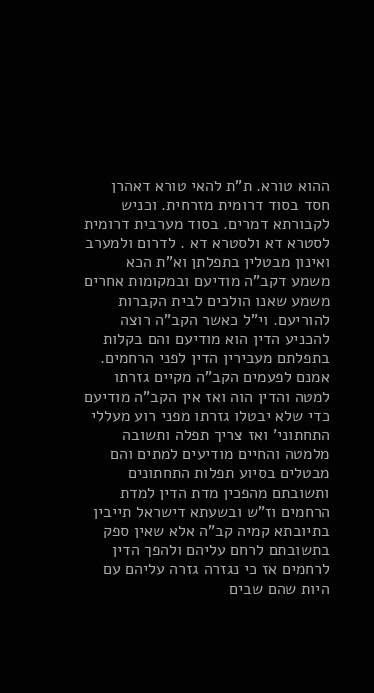ההוא טורא. ת"ת להאי טורא דאהרן חסד בסוד דרומית מזרחית. וכניש לקבורתא דמרים. בסוד מערבית דרומית לסטרא דא ולסטרא דא . לדרום ולמערב ואינון מבטלין בתפלתן וא"ת הכא משמע דקב"ה מודיעם ובמקומות אחרים משמע שאנו הולכים לבית הקברות להוריעם. וי"ל כאשר הקב"ה רוצה להכניע הדין הוא מודיעם והם בקלות בתפלתם מעבירין הדין לפני הרחמים. אמנם לפעמים הקב"ה מקיים גזרתו למטה והדין הוה ואז אין הקב"ה מודיעם כדי שלא יבטלו גזרתו מפני רוע מעללי התחתוני' ואז צריך תפלה ותשובה מלמטה והחיים מודיעים למתים והם מבטלים בסיוע תפלות התחתונים ותשובתם מהפכין מדת הדין למדת הרחמים וז"ש ובשעתא דישראל תייבין בתיובתא קמיה קב"ה אלא שאין ספק בתשובתם לרחם עליהם ולהפך הדין לרחמים אז כי נגזרה גזרה עליהם עם היות שהם שבים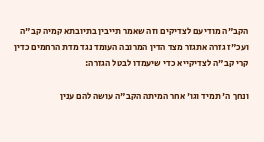הקב"ה מודיעם לצדיקים וזה שאמר תייבין בתיובתא קמיה קב"ה ועכ"ז גזרה אתגזר מצד הדין המרובה העומד נגד מדת הרחמים כדין קרי קב"ה לצדיקייא כדי שיעמדו לבטל הגזרה:

ונחך ה' תמיד וגו' אחר המיתה הקב"ה עושה להם ענין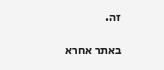זה.

באתר אחרא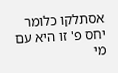אסתלקו כלומר יחס פ' זו היא עם מי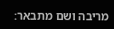מריבה ושם מתבאר: